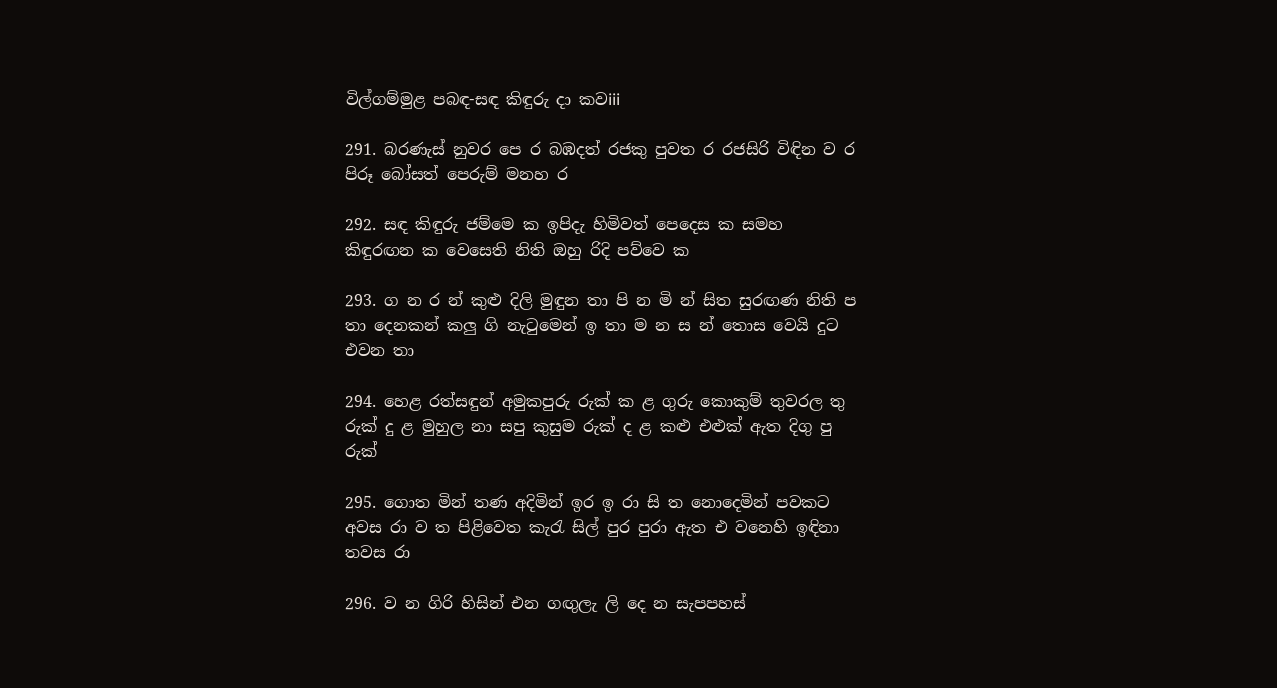විල්ගම්මුළ පබඳ-සඳ කිඳුරු දා කවiii

291. බරණැස් නුවර පෙ ර බඹදත් රජකු පුවත ර රජසිරි විඳින ව ර පිරූ බෝසත් පෙරුම් මනහ ර

292. සඳ කිඳුරු ජම්මෙ ක ඉපිදැ හිමිවත් පෙදෙස ක සමහ කිඳුරඟන ක වෙසෙති නිති ඔහු රිදි පව්වෙ ක

293. ග න ර න් කුළු දිලි මුඳුන තා පි න මි න් සිත සුරඟණ නිති ප තා දෙනකන් කලු ගි නැටුමෙන් ඉ තා ම න ස න් තොස වෙයි දුට එවන තා

294. හෙළ රත්සඳුන් අමුකපුරු රුක් ක ළ ගුරු කොකුම් තුවරල තු රුක් දු ළ මුහුල නා සපු කුසුම රුක් ද ළ කළු එළුක් ඇත දිගු පු රුක්

295. ගොත මින් තණ අදිමින් ඉර ඉ රා සි ත නොදෙමින් පවකට අවස රා ව ත පිළිවෙත කැරැ සිල් පුර පුරා ඇත එ වනෙහි ඉඳිනා තවස රා

296. ව න ගිරි හිසින් එන ගඟුලැ ලි දෙ න සැපපහස්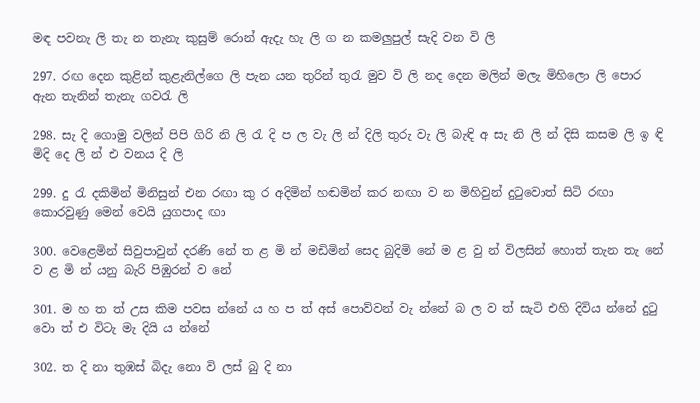මඳ පවනැ ලි තැ න තැනැ කුසුම් රොන් ඇදැ හැ ලි ග න කමලුපුල් සැදි වන වි ලි

297. රඟ දෙන කුළින් කුළැනිල්ගෙ ලි පැන යන තුරින් තුරැ මුව වි ලි නද දෙන මලින් මලැ මිහිලො ලි පොර ඇන තැනින් තැනැ ගවරැ ලි

298. සැ දි ගොමු වලින් පිපි ගිරි නි ලි රැ දි ප ල වැ ලි න් දිලි තුරු වැ ලි බැඳි අ සැ නි ලි න් දිසි කසම ලි ඉ ඳි මිදි දෙ ලි න් එ වනය දි ලි

299. දු රැ දකිමින් මිනිසුන් එන රඟා කු ර අදිමින් හඬමින් කර නඟා ව න මිහිවුන් දුටුවොත් සිටි රඟා කොරවුණු මෙන් වෙයි යුගපාද ඟා

300. වෙළෙමින් සිවුපාවුන් දරණි නේ ත ළ මි න් මඩිමින් සෙද බුදිමි නේ ම ළ වු න් විලසින් හොත් තැන තැ නේ ව ළ මි න් යනු බැරි පිඹුරන් ව නේ

301. ම හ ත ත් උස කිම පවස න්නේ ය හ ප ත් අස් පොව්වන් වැ න්නේ බ ල ව ත් සැටි එහි දිවිය න්නේ දුටු වො ත් එ විටැ මැ දියි ය න්නේ

302. ත දි නා තුඹස් බිදැ නො වි ලස් බු දි නා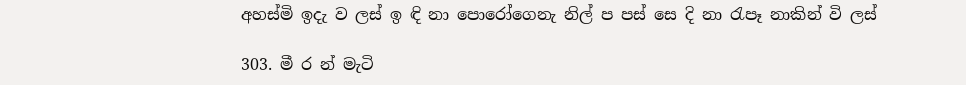අහස්මි ඉදැ ව ලස් ඉ ඳි නා පොරෝගෙනැ නිල් ප පස් සෙ දි නා රැපෑ නාකින් වි ලස්

303. මී ර න් මැටි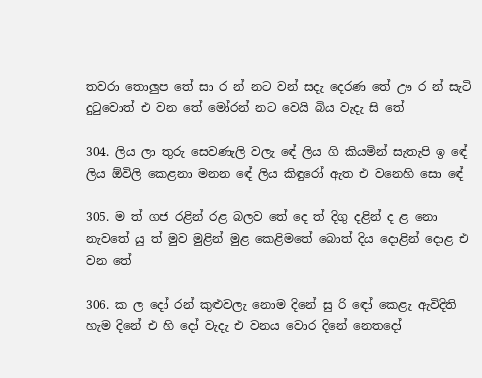තවරා තොලුප තේ සා ර න් නට වන් සදැ දෙරණ තේ ඌ ර න් සැටි දුටුවොත් එ වන තේ මෝරන් නට වෙයි බිය වැදැ සි තේ

304. ලිය ලා තුරු සෙවණැලි වලැ ‍ඳේ ලිය ගි කියමින් සැතැපි ඉ ‍ඳේ ලිය ඕවිලි කෙළනා මනන ‍ඳේ ලිය කිඳුරෝ ඇත එ වනෙහි සො ‍ඳේ

305. ම ත් ගජ රළින් රළ බලව තේ දෙ ත් දිගු දළින් ද ළ නො නැවතේ යු ත් මුව මුළින් මුළ කෙළිමතේ බොත් දිය දොළින් දොළ එ වන තේ

306. ක ල දෝ රන් කුළුවලැ නොම දිනේ සු රි ‍ඳෝ කෙළැ ඇවිදිති හැම දිනේ එ හි දෝ වැදැ එ වනය වොර දිනේ නෙතදෝ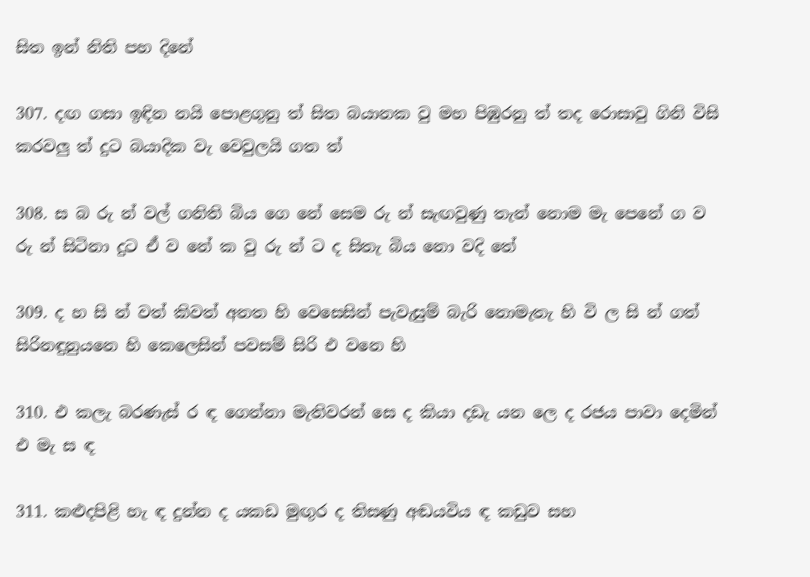සිත ඉන් නිති පහ දිනේ

307. දඟ ගසා ඉඳින නයි පො‍ළගුනු ත් සිත බයානක වු මහ පිඹුරනු ත් තද රොසාවු ගිනි විසි කරවලු ත් දුට බයාදික වැ වෙවුලයි ගත ත්

308. ස බ රු න් වල් ගනිති බිය ගෙ නේ සෙම රු න් සැඟවුණු තැන් නොම මැ පෙනේ ග ව රු න් සිටිනා දුට ඒ ව නේ ක වු රු න් ට ද සිතැ බිය නො වදි තේ

309. ද හ සි න් වත් කිවත් අනත හි වෙසෙසින් පැවැසුම් බැරි නොමැතැ හි වි ල සි න් ගත් සිරිනඳුනුයනෙ හි කෙලෙසින් පවසම් සිරි එ වනෙ හි

310. එ කලැ බරණැස් ර ඳ ගෙන්නා මැතිවරන් සෙ ද කියා දඩැ යන ලෙ ද රජය පාවා දෙමින් එ මැ ස ඳ

311. කළුදපිළි හැ ඳ දුන්න ද යකඩ මුඟුර ද තිසණු අඬයවිය ඳ කඩුව සහ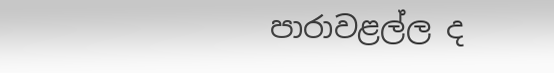පාරාවළල්ල ද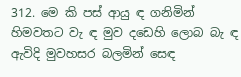312. මෙ කි පස් ආයු ඳ ගනිමින් හිමවතට වැ ඳ මුව දඩෙහි ලොබ බැ ඳ ඇවිදි මුවහසර බලමින් සෙඳ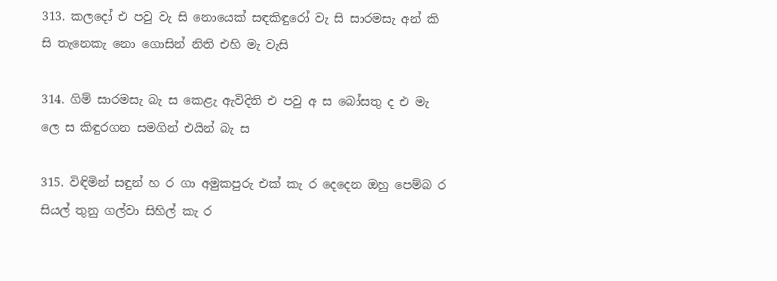313. කලදෝ එ පවු වැ සි නොයෙක් සඳකිඳුරෝ වැ සි සාරමසැ අන් කි සි තැනෙකැ නො ගොසින් නිති එහි මැ වැසි

314. ගිම් සාරමසැ බැ ස කෙළැ ඇවිදිති එ පවු අ ස බෝසතු ද එ මැ ලෙ ස කිඳුරගන සමගින් එයින් බැ ස

315. විඳිමින් සඳුන් හ ර ගා අමුකපුරු එක් කැ ර දෙදෙන ඔහු පෙම්බ ර සියල් තුනු ගල්වා සිහිල් කැ ර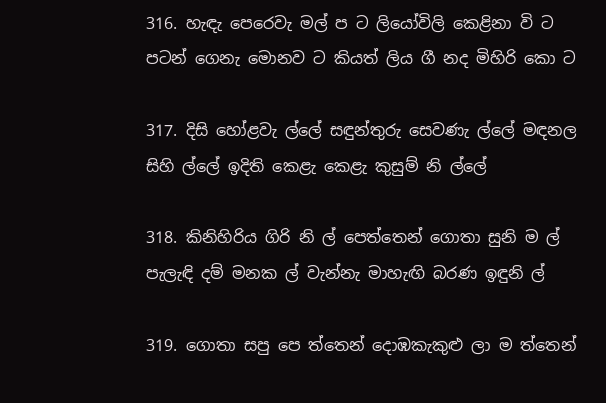316. හැඳැ පෙරෙවැ මල් ප ට ලියෝවිලි කෙළිනා වි ට පටන් ගෙනැ මොනව ට කියත් ලිය ගී නද මිහිරි කො ට

317. දිසි හෝළවැ ල්ලේ සඳුන්තුරු සෙවණැ ල්ලේ මඳනල සිහි ල්ලේ ඉදිති කෙළැ කෙළැ කුසුම් නි ල්ලේ

318. කිනිහිරිය ගිරි නි ල් පෙත්තෙන් ගොතා සුනි ම ල් පැලැඳි ‍දම් මනක ල් වැන්නැ මාහැඟි බරණ ඉඳුනි ල්

319. ගොතා සපු පෙ ත්තෙන් දොඹකැකුළු ලා ම ත්තෙන්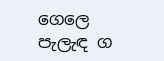ගෙලෙ පැලැඳ ග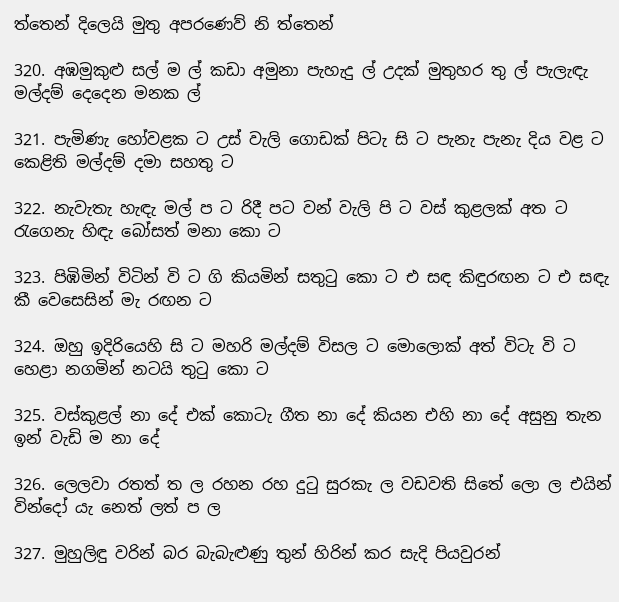ත්තෙන් දිලෙයි මුතු අපරණෙව් නි ත්තෙන්

320. අඹමුකුළු සල් ම ල් කඩා අමුනා පැහැදු ල් උදක් මුතුහර තු ල් පැලැඳැ මල්දම් දෙදෙන මනක ල්

321. පැමිණැ හෝවළක ට උස් වැලි ගොඩක් පිටැ සි ට පැනැ පැනැ දිය වළ ට කෙළිති මල්දම් දමා සහතු ට

322. නැවැතැ හැඳැ මල් ප ට රිදී පට වන් වැලි පි ට වස් කුළලක් අත ට රැගෙනැ හිඳැ බෝසත් මනා කො ට

323. පිඹිමින් විටින් වි ට ගි කියමින් සතුටු කො ට එ සඳ කිඳුරඟන ට එ සඳැ කී වෙසෙසින් මැ රඟන ට

324. ඔහු ඉදිරියෙහි සි ට මහරි මල්දම් විසල ට මොලොක් අත් විටැ වි ට හෙළා නගමින් නටයි තුටු කො ට

325. වස්කුළල් නා දේ එක් කොටැ ගීත නා දේ කියන එහි නා දේ අසුනු තැන ඉන් වැඩි ම නා දේ

326. ලෙලවා රතත් ත ල රහන රහ දුටු සුරකැ ල වඩවති සිතේ ලො ල එයින් වින්දෝ යැ නෙත් ලත් ප ල

327. මුහුලිඳු වරින් බර බැබැළුණු තුන් හිරින් කර සැදි පියවුරන්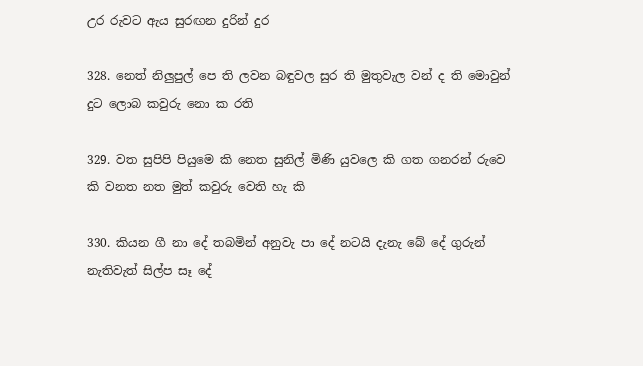උර රුවට ඇය සුරඟන දුරින් දුර

328. නෙත් නිලුපුල් පෙ ති ලවන බඳුවල සුර ති මුතුවැල වන් ද ති මොවුන් දුට ලොබ කවුරු නො ක රති

329. වත සුපිපි පියුමෙ කි නෙත සුනිල් මිණි යුවලෙ කි ගත ගනරන් රුවෙ කි වනත නත මුත් කවුරු වෙති හැ කි

330. කියන ගී නා දේ තබමින් අනුවැ පා දේ නටයි දැනැ බේ දේ ගුරුන් නැතිවැත් සිල්ප සෑ දේ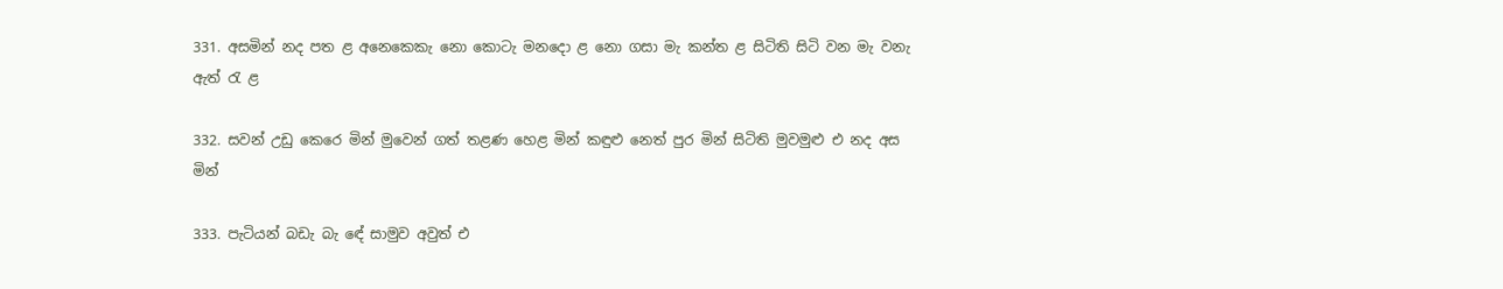331. අසමින් නද පත ළ අනෙකෙකැ නො කොටැ මනදො ළ නො ගසා මැ කන්ත ළ සිටිති සිටි වන මැ වනැ ඇත් රැ ළ

332. සවන් උඩු කෙරෙ මින් මුවෙන් ගත් තළණ හෙළ මින් කඳුළු නෙත් පුර මින් සිටිති මුවමුළු එ නද අස මින්

333. පැටියන් බඩැ බැ ‍ඳේ සාමුව අවුත් එ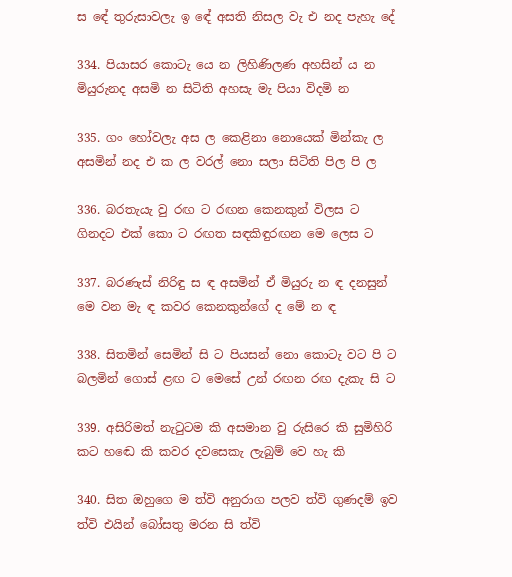ස ‍ඳේ තුරුසාවලැ ඉ ‍ඳේ අසති නිසල වැ එ නද පැහැ දේ

334. පියාසර කොටැ යෙ න ලිහිණිලණ අහසින් ය න මියුරුනද අසමි න සිටිති අහසැ මැ පියා විදමි න

335. ගං හෝවලැ අස ල කෙළිනා නොයෙක් මින්කැ ල අසමින් නද එ ක ල වරල් නො සලා සිටිති පිල පි ල

336. බරතැයැ වු රඟ ට රඟන කෙනකුන් විලස ට ගිනදට එක් කො ට රඟත සඳකිඳුරඟන මෙ ලෙස ට

337. බරණැස් නිරිඳු ස ඳ අසමින් ඒ මියුරු න ඳ දනසුන් මෙ වන මැ ඳ කවර කෙනකුන්ගේ ද මේ න ඳ

338. සිතමින් සෙමින් සි ට පියසන් නො කොටැ වට පි ට බලමින් ගොස් ළඟ ට මෙසේ උන් රඟන රඟ දැකැ සි ට

339. අසිරිමත් නැටුටම කි අසමාන වු රුසිරෙ කි සුමිහිරි කට හ‍ඬෙ කි කවර දවසෙකැ ලැබුම් වෙ හැ කි

340. සිත ඔහුගෙ ම ත්වි අනුරාග පලව ත්වි ගුණදම් ඉව ත්වි එයින් බෝසතු මරන සි ත්වි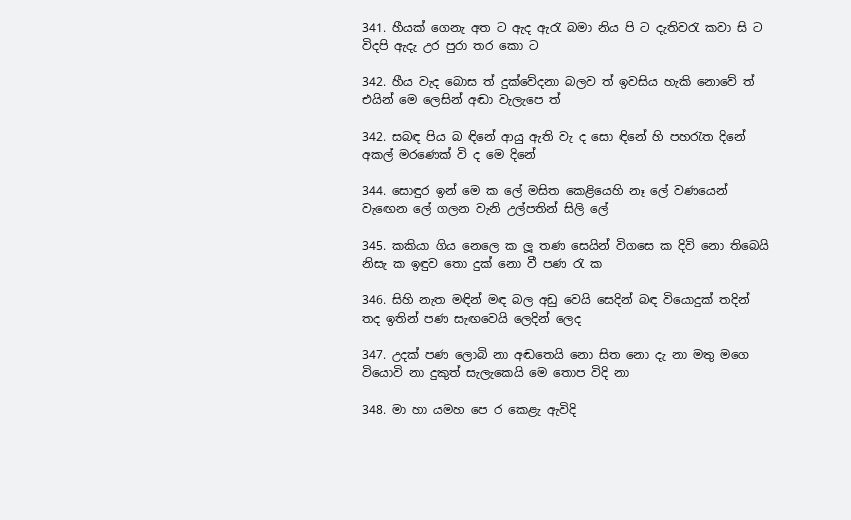341. හීයක් ගෙනැ අත ට ඇද ඇරැ බමා නිය පි ට දැතිවරැ කවා සි ට විදපි ඇදැ උර පුරා තර කො ට

342. හීය වැද බොස ත් දුක්වේදනා බලව ත් ඉවසිය හැකි නොවේ ත් එයින් මෙ ලෙසින් අඬා වැලැපෙ ත්

342. සබඳ පිය බ ඳිනේ ආයු ඇති වැ ද සො ඳිනේ හි පහරැත දිනේ අකල් මරණෙක් වි ද මෙ දිනේ

344. සොඳුර ඉන් මෙ ක ලේ මසිත කෙළියෙහි නෑ ලේ වණයෙන් වැඟෙන ලේ ගලන වැනි උල්පතින් සිලි ලේ

345. කකියා ගිය නෙලෙ ක ලූ තණ සෙයින් විගසෙ ක දිවි නො තිබෙයි නිසැ ක ඉඳුව තො දුක් නො වී පණ රැ ක

346. සිහි නැත මඳින් මඳ බල අඩු වෙයි සෙදින් බඳ වියොදුක් තදින් තද ඉතින් පණ සැඟවෙයි ලෙදින් ලෙද

347. උදක් පණ ලොබි නා අඬතෙයි නො සිත නො දැ නා මතු මගෙ වියොවි නා දුකුත් සැලැකෙයි මෙ තොප විදි නා

348. මා හා යමහ පෙ ර කෙළැ ඇවිදි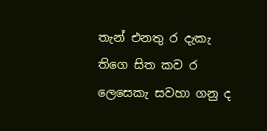තැන් එනතු ර දැකැ තිගෙ සිත කව ර ලෙසෙකැ සවහා ගනු ද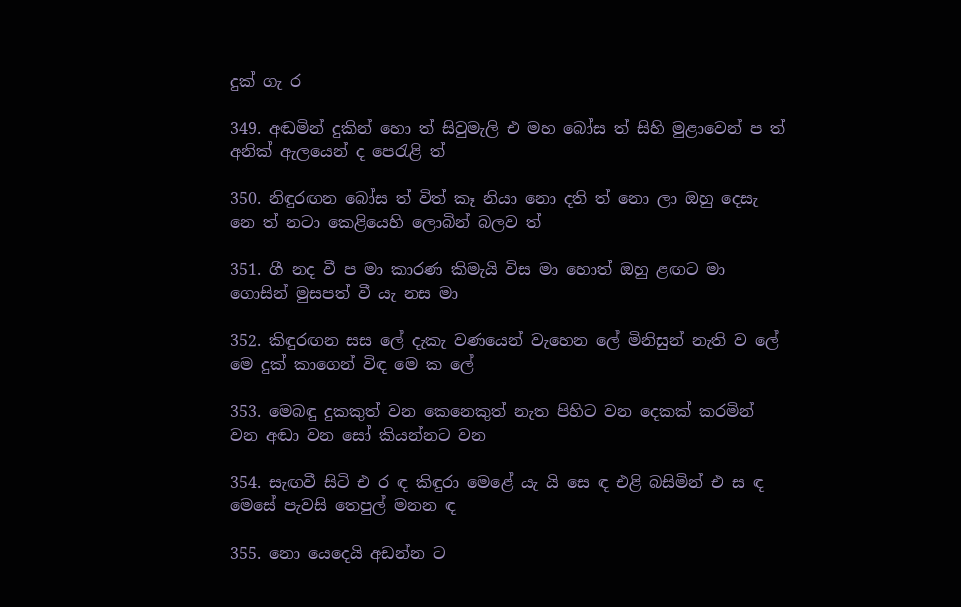දුක් ගැ ර

349. අඬමින් දුකින් හො ත් සිවුමැලි එ මහ බෝස ත් සිහි මුළාවෙන් ප ත් අනික් ඇලයෙන් ද පෙරැළි ත්

350. නිඳුරඟන බෝස ත් විත් කෑ නියා නො දති ත් නො ලා ඔහු දෙසැ නෙ ත් නටා කෙළියෙහි ලොබින් බලව ත්

351. ගී නද වී ප මා කාරණ කිමැයි විස මා හොත් ඔහු ළඟට මා ගොසින් මුසපත් වී යැ නස මා

352. කිඳුරඟන සස ලේ දැකැ වණයෙන් වැහෙන ලේ මිනිසුන් නැති ව ලේ මෙ දුක් කාගෙන් විඳ මෙ ක ලේ

353. මෙබඳු දුකකුත් වන කෙනෙකුත් නැත පිහිට වන දෙකක් කරමින් වන අඬා වන සෝ කියන්නට වන

354. සැඟවී සිටි එ ර ඳ කිඳුරා මෙළේ යැ යි සෙ ඳ එළි බසිමින් එ ස ඳ මෙසේ පැවසි තෙපුල් මනන ඳ

355. නො යෙදෙයි අඩන්න‍ ට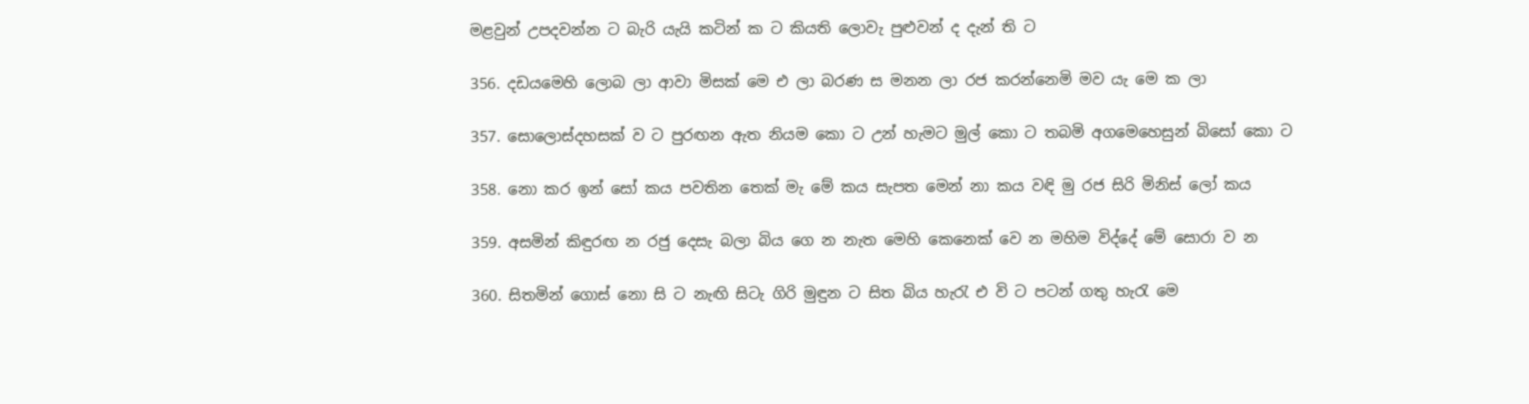මළවුන් උපදවන්න ට බැරි යැයි කටින් ක ට කියති ලොවැ පුළුවන් ද දැන් ති ට

356. දඩයමෙහි ලොබ ලා ආවා මිසක් මෙ එ ලා බරණ ස මනන ලා රජ කරන්නෙමි මව යැ මෙ ක ලා

357. සොලොස්දහසක් ව ට පුරඟන ඇත නියම කො ට උන් හැමට මුල් කො ට තබමි අගමෙහෙසුන් බිසෝ කො ට

358. නො කර ඉන් සෝ කය පවතින තෙක් මැ මේ කය සැපත මෙන් නා කය වඳි මු රජ සිරි මිනිස් ලෝ කය

359. අසමින් කිඳුරඟ න රජු දෙසැ බලා බිය ගෙ න නැත මෙහි කෙනෙක් වෙ න මහිම විද්දේ මේ සොරා ව න

360. සිතමින් ගොස් නො සි ට නැඟි සිටැ ගිරි මුඳුන ට සිත බිය හැරැ එ වි ට පටන් ගතු හැරැ මෙ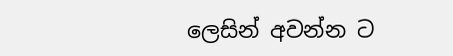ලෙසින් අවන්න ට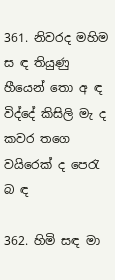361. නිවරද මහිම ස ඳ තියුණු හීයෙන් තො අ ඳ විද්දේ කිසිලි මැ ද කවර තගෙ වයිරෙක් ද පෙරැ බ ඳ

362. හිමි සඳ මා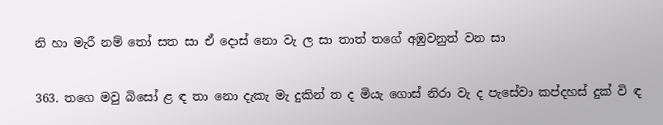නි හා මැරී නම් තෝ සත සා ඒ දොස් නො වැ ල සා තාත් තගේ අඹුවනුත් වන සා

363. තගෙ මවු බිසෝ ළ ඳ තා නො දැකැ මැ දුකින් ත ද මියැ ගොස් නිරා වැ ද පැසේවා කප්දහස් දුක් වි ඳ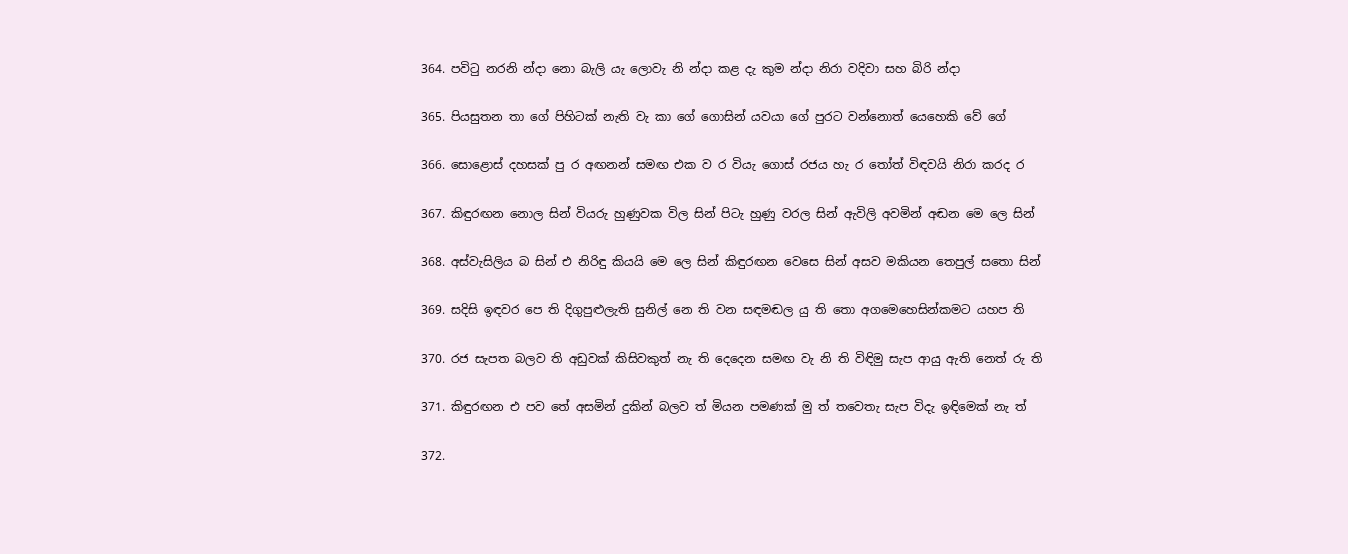364. පවිටු නරනි න්දා නො බැලි යැ ලොවැ නි න්දා කළ දැ කුම න්දා නිරා වදිවා සහ බිරි න්දා

365. පියසුතන තා ගේ පිහිටක් නැති වැ කා ගේ ගොසින් යවයා ගේ පුරට වන්නොත් යෙහෙකි වේ ගේ

366. සොළොස් දහසක් පු ර අඟනන් සමඟ එක ව ර වියැ ගොස් රජය හැ ර තෝත් විඳවයි නිරා කරද ර

367. කිඳුරඟන නොල සින් වියරු හුණුවක විල සින් පිටැ හුණු වරල සින් ඇවිලි අවමින් අඬන මෙ ලෙ සින්

368. අස්වැසිලිය බ සින් එ නිරිඳු කියයි මෙ ලෙ සින් කිඳුරඟන වෙසෙ සින් අසව මකියන තෙපුල් සතො සින්

369. සදිසි ඉඳවර පෙ ති දිගුපුළුලැති සුනිල් නෙ ති වන සඳමඬල යු ති තො අගමෙහෙසින්කමට යහප ති

370. රජ සැපත බලව ති අඩුවක් කිසිවකුත් නැ ති දෙදෙන සමඟ වැ නි ති විඳිමු සැප ආයු ඇති නෙත් රු ති

371. කිඳුරඟන එ පව තේ අසමින් දුකින් බලව ත් මියන පමණක් මු ත් තවෙතැ සැප විදැ ඉඳිමෙක් නැ ත්

372.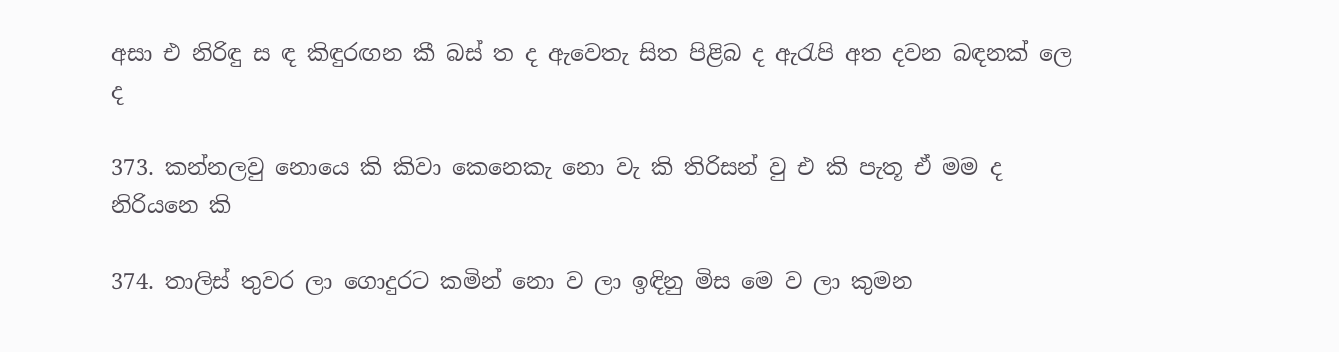අසා එ නිරිඳු ස ඳ කිඳුරඟන කී බස් ත ද ඇවෙතැ සිත පිළිබ ද ඇරැපි අත දවන බඳනක් ලෙ ද

373. කන්නලවු නොයෙ කි කිවා කෙනෙකැ නො වැ කි තිරිසන් වු එ කි පැතූ ඒ මම ද නිරියනෙ කි

374. තාලිස් තුවර ලා ගොදුරට කමින් නො ව ලා ඉඳිනු මිස මෙ ව ලා කුමන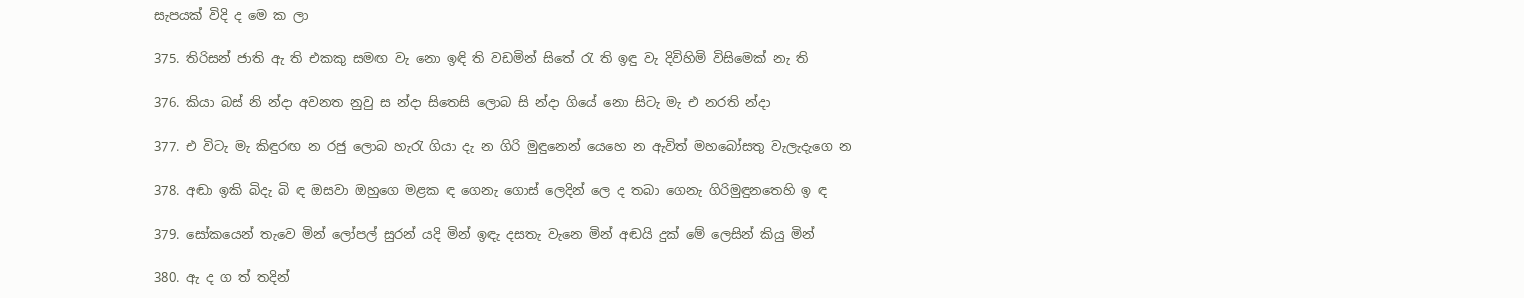සැපයක් විදි ද මෙ ක ලා

375. තිරිසන් ජාති ඇ ති එකකු සමඟ වැ නො ඉඳි ති වඩමින් සිතේ රැ ති ඉඳු වැ දිවිහිමි විසිමෙක් නැ ති

376. කියා බස් නි න්දා අවනත නුවු ස න්දා සිතෙසි ලොබ සි න්දා ගියේ නො සිටැ මැ එ නරති න්දා

377. එ විටැ මැ කිඳුරඟ න රජු ලොබ හැරැ ගියා දැ න ගිරි මුඳුනෙන් යෙහෙ න ඇවිත් මහබෝසතු වැලැදැගෙ න

378. අඬා ඉකි බිදැ බි ඳ ඔසවා ඔහුගෙ මළක ඳ ගෙනැ ගොස් ලෙදින් ලෙ ද තබා ගෙනැ ගිරිමුඳුනතෙහි ඉ ඳ

379. සෝකයෙන් තැවෙ මින් ලෝපල් සුරන් යදි මින් ඉඳැ දසතැ වැනෙ මින් අඬයි දුක් මේ ලෙසින් කියු මින්

380. ඇ ද ග ත් තදින්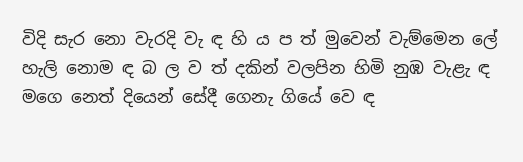විදි සැර නො වැරදි වැ ඳ හි ය ප ත් මුවෙන් වැම්මෙන ලේ හැලි නොම ඳ බ ල ව ත් දකින් වලපින හිමි නුඹ වැළැ ඳ මගෙ නෙත් දියෙන් සේදී ගෙනැ ගියේ වෙ ඳ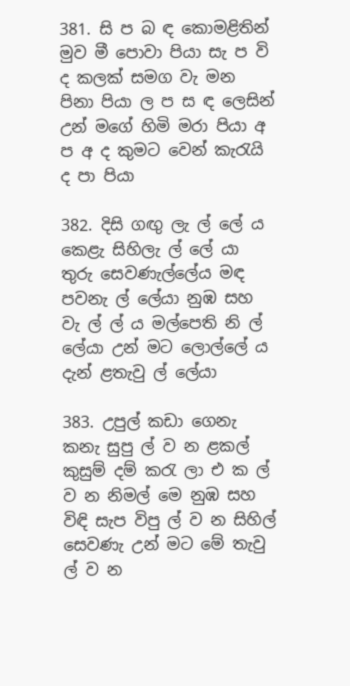381. සි ප බ ඳ කොමළිතින් මුව මී පොවා පියා සැ ප වි ද කලක් සමග වැ මන පිනා පියා ල ප ස ඳ ලෙසින් උන් මගේ හිමි මරා පියා අ ප අ ද කුම‍ට වෙන් කැරැයි ද පා පියා

382. දිසි ගඟු ලැ ල් ලේ ය කෙළැ සිහිලැ ල් ලේ යා තුරු සෙවණැල්ලේය මඳ පවනැ ල් ලේයා නුඹ සහ වැ ල් ල් ය මල්පෙති නි ල් ලේයා උන් මට ලොල්ලේ ය දැන් ළතැවු ල් ලේයා

383. උපුල් කඩා ගෙනැ කනැ සුපු ල් ව න ළකල් කුසුම් දම් කරැ ලා එ ක ල් ව න නිමල් මෙ නුඹ සහ විඳි සැප විපු ල් ව න සිහිල් සෙවණැ උන් මට මේ තැවු ල් ව න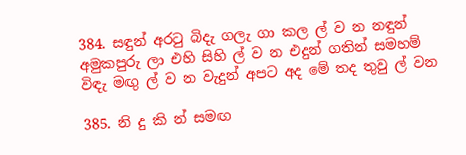384. සඳුන් අරටු බිදැ ගලැ ගා කල ල් ව න නඳුන් අමුකපුරු ලා එහි සිහි ල් ව න එදුන් ගතින් සමහම් විඳැ මඟු ල් ව න වැදුන් අපට අද මේ තද තුවු ල් වන

385. නි දු කි න් සමඟ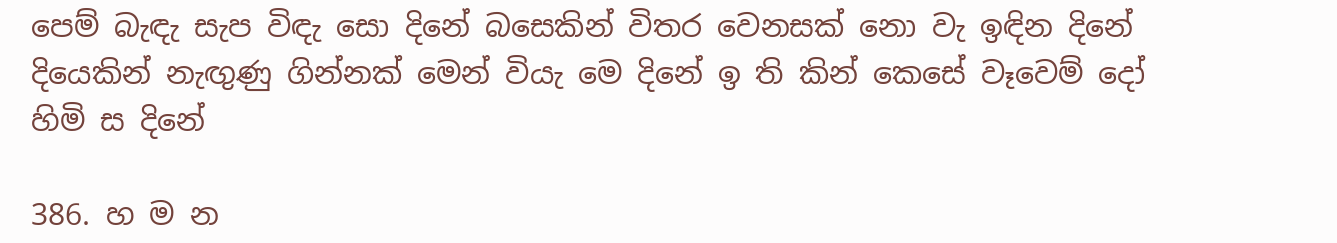පෙම් බැඳැ සැප විඳැ සො දිනේ බසෙකින් විතර වෙනසක් නො වැ ඉඳින දිනේ දියෙකින් නැඟුණු ගින්නක් මෙන් වියැ මෙ දිනේ ඉ ති කින් කෙසේ වෑවෙම් දෝ හිමි ස දිනේ

386. හ ම න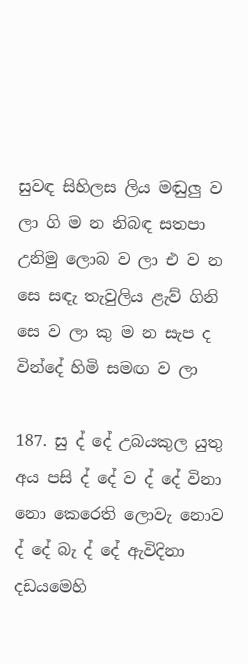සුවඳ සිහිලස ලිය මඬුලු ව ලා ගි ම න නිබඳ සතපා උනිමු ලොබ ව ලා එ ව න සෙ සඳැ තැවුලිය ළැව් ගිනි සෙ ව ලා කු ම න සැප ද වින්දේ හිමි සමඟ ව ලා

187. සු ද් දේ උබයකුල යුතු අය පසි ද් දේ ව ද් දේ විනා නො කෙරෙති ලොවැ නොව ද් දේ බැ ද් දේ ඇවිදිනා දඩයමෙහි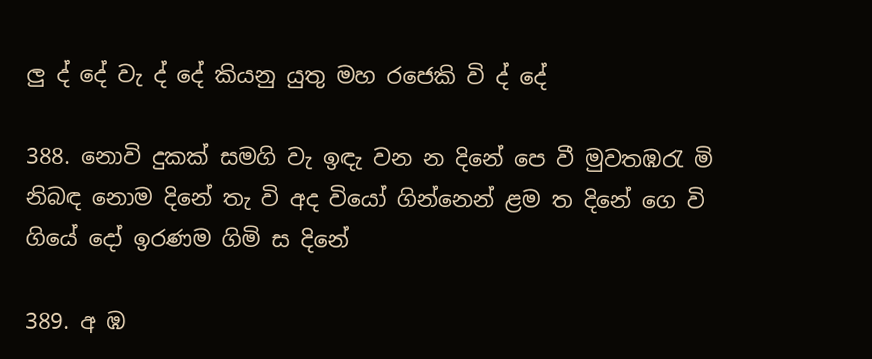ලු ද් දේ වැ ද් දේ කියනු යුතු මහ රජෙකි වි ද් දේ

388. නොවි දුකක් සමගි වැ ඉඳැ වන න දිනේ පෙ වී මුවතඹරැ මි නිබඳ නොම දිනේ තැ වි අද වියෝ ගින්නෙන් ළම ත දිනේ ගෙ වි ගියේ දෝ ඉරණම ගිමි ස දිනේ

389. අ ඹ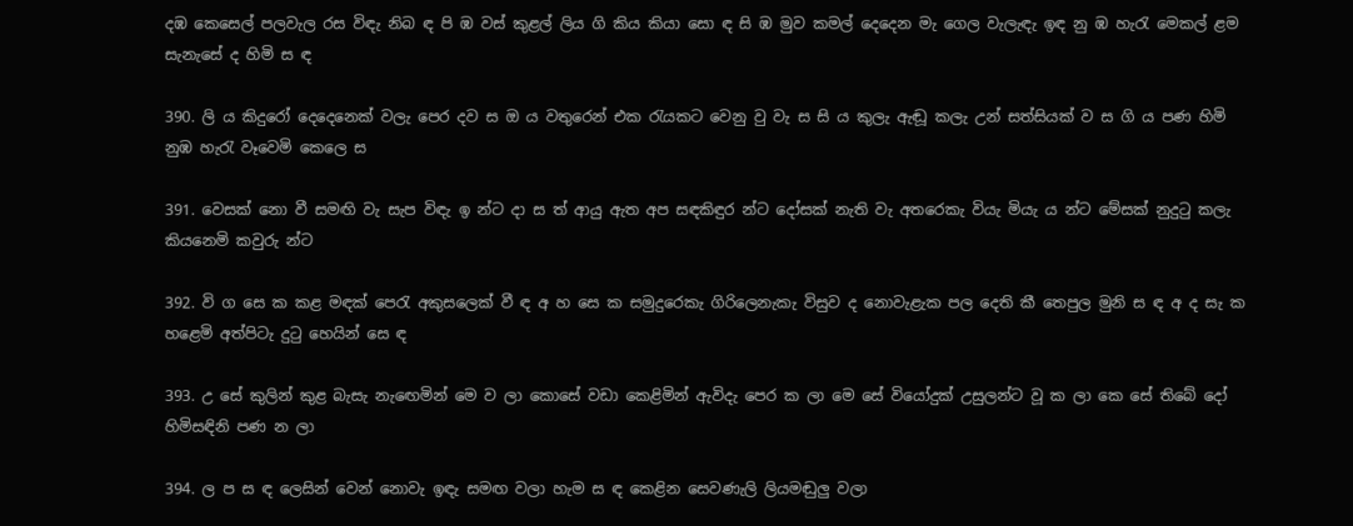දඹ කෙසෙල් පලවැල රස විඳැ නිබ ඳ පි ඹ වස් කුළල් ලිය ගි කිය කියා සො ඳ සි ඹ මුව කමල් දෙදෙන මැ ගෙල වැලැඳැ ඉඳ නු ඹ හැරැ මෙකල් ළම සැනැසේ ද හිමි ස ඳ

390. ලි ය කිදුරෝ දෙදෙනෙක් වලැ පෙර දව ස ඔ ය වතුරෙන් එක රැයකට වෙනු වු වැ ස සි ය කුලැ ඇඬූ කලැ උන් සත්සියක් ව ස ගි ය පණ හිමි නුඹ හැරැ වෑවෙමි කෙලෙ ස

391. වෙසක් නො වී සමඟි වැ සැප විඳැ ඉ න්ට දා ස ත් ආයු ඇත අප සඳකිඳුර න්ට දෝසක් නැති වැ අතරෙකැ වියැ මියැ ය න්ට මේසක් නුදුටු කලැ කියනෙමි කවුරු න්ට

392. වි ග සෙ ක කළ මඳක් පෙරැ අකුසලෙක් වී ඳ අ හ සෙ ක සමුදුරෙකැ ගිරිලෙනැකැ විසුව ද නොවැළැක පල දෙති කී තෙපුල මුනි ස ඳ අ ද සැ ක හළෙමි අත්පිටැ දුටු හෙයින් සෙ ඳ

393. උ සේ කුලින් කුළ බැසැ නැ‍ඟෙමින් මෙ ව ලා කොසේ වඩා කෙළිමින් ඇවිදැ පෙර ක ලා මෙ සේ වියෝදුක් උසුලන්ට වූ ක ලා කෙ සේ තිබේ දෝ හිමිසඳිනි පණ න ලා

394. ල ප ස ඳ ලෙසින් වෙන් නොවැ ඉඳැ සමඟ වලා හැම ස ඳ කෙළින සෙවණැලි ලියමඬුලු වලා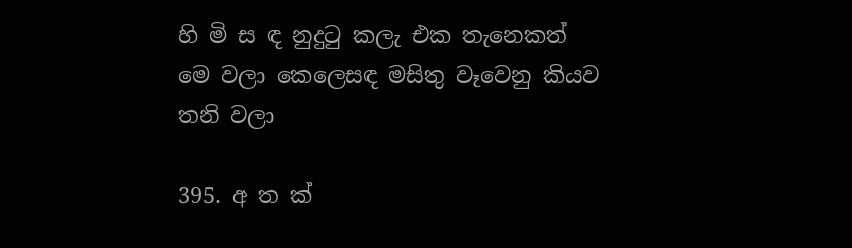හි මි ස ඳ නුදුටු කලැ එක තැනෙකත් මෙ වලා කෙලෙසඳ මසිතු වෑවෙනු කියව තනි වලා

395. අ ත ක්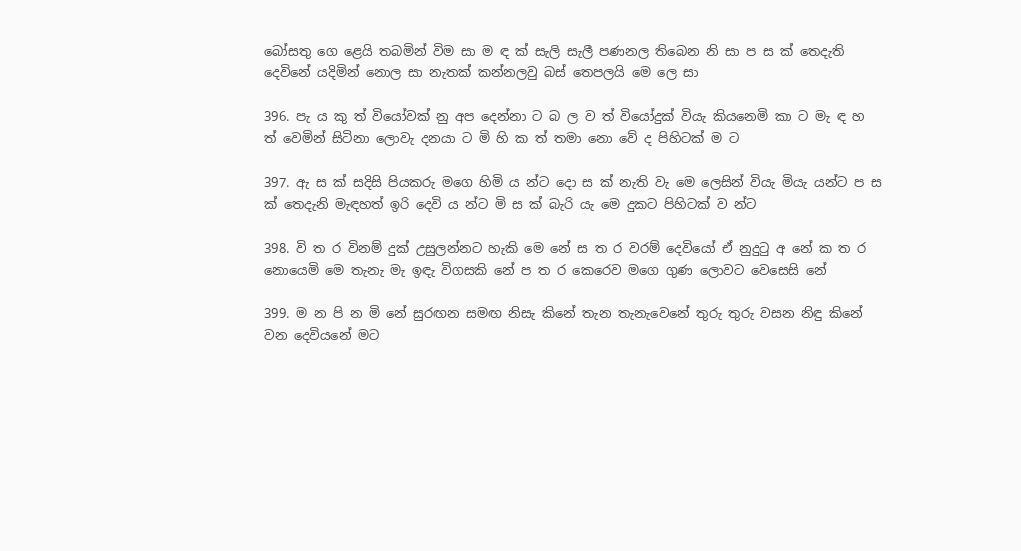බෝසතු ගෙ ළෙයි තබමින් විම සා ම ඳ ක් සැලි සැලී පණනල තිබෙන නි සා ප ස ක් තෙදැති දෙවිනේ යදිමින් නොල සා නැතක් කන්නලවු බස් තෙපලයි මෙ ලෙ සා

396. පැ ය කු ත් වියෝවක් නු අප දෙන්නා ට බ ල ව ත් වියෝදුක් වියැ කියනෙමි කා ට මැ ඳ හ ත් වෙමින් සිටිනා ලොවැ දනයා ට මි හි ක ත් තමා නො වේ ද පිහිටක් ම ට

397. ඇ ස ක් සදිසි පියකරු මගෙ හිමි ය න්ට දො ස ක් නැති වැ මෙ ලෙසින් වියැ මියැ යන්ට ප ස ක් තෙදැනි මැඳහත් ඉරි දෙවි ය න්ට මි ස ක් බැරි යැ මෙ දුකට පිහිටක් ව න්ට

398. වි ත ර විනම් දුක් උසුලන්නට හැකි මෙ නේ ස ත ර වරම් දෙවියෝ ඒ නුදුටු අ නේ ක ත ර නොයෙමි මෙ තැනැ මැ ඉඳැ විගසකි නේ ප ත ර කෙරෙව මගෙ ගුණ ලොවට වෙසෙසි නේ

399. ම න පි න මි නේ සුරඟන සමඟ නිසැ කිනේ තැන තැනැවෙනේ තුරු තුරු වසන නිඳු කිනේ වන දෙවියනේ මට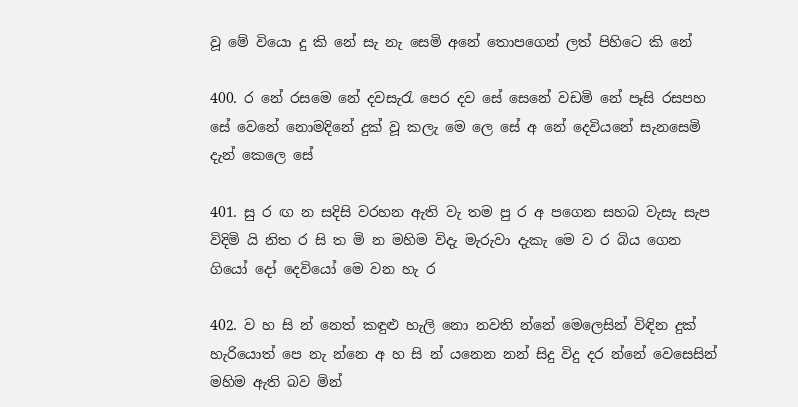වූ මේ වියො දු කි නේ සැ නැ සෙමි අනේ තොපගෙන් ලත් පිහිටෙ කි නේ

400. ර නේ රසමෙ නේ දවසැරැ පෙර දව සේ සෙනේ වඩමි නේ පෑසි රසපහ සේ වෙනේ නොමදිනේ දුක් වූ කලැ මෙ ලෙ සේ අ නේ දෙවියනේ සැනසෙමි දැන් කෙලෙ සේ

401. සු ර ඟ න සදිසි වරහන ඇති වැ තම පු ර අ පගෙන සහබ වැසැ සැප විදිමි යි නිත ර සි ත මි න මහිම විදැ මැරුවා දැකැ මෙ ව ර බිය ගෙන ගියෝ දෝ දෙවියෝ මෙ වන හැ ර

402. ව හ සි න් නෙත් කඳුළු හැලි නො නවති න්නේ මෙලෙසින් විඳින දුක් හැරියොත් පෙ නැ න්නෙ අ හ සි න් යනෙන නන් සිදු විදු දර න්නේ වෙසෙසින් මහිම ඇති බව මින්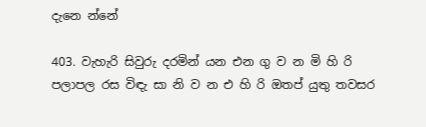දැනෙ න්නේ

403. වැහැරි සිවුරු දරමින් යන එන ගු ව න මි හි රි පලාපල රස විඳැ සා නි ව න එ හි රි ඔතප් යුතු තවසර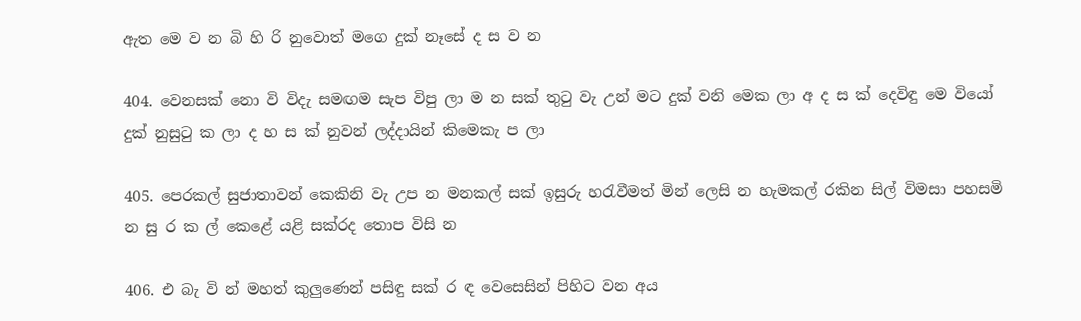ඇත මෙ ව න බි හි රි නුවොත් මගෙ දුක් නෑසේ ද ස ව න

404. වෙනසක් නො වි විදැ සමඟම සැප විපු ලා ම න සක් තුටු වැ උන් මට දුක් වනි මෙක ලා අ ද ස ක් දෙවිඳු මෙ වියෝ දුක් නුසුටු ක ලා ද හ ස ක් නුවන් ලද්දායින් කිමෙකැ ප ලා

405. පෙරකල් සුජාතාවන් කෙකිනි වැ උප න මනකල් සක් ඉසුරු හරැවීමත් මින් ලෙසි න හැමකල් රකින සිල් විමසා පහසමි න සු ර ක ල් කෙළේ යළි සක්රද තොප විසි න

406. එ බැ වි න් මහත් කුලුණෙන් පසිඳු සක් ර ඳ වෙසෙසින් පිහිට වන අය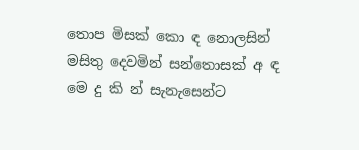තොප මිසක් කො ඳ නොලසින් මසිතු දෙවමින් සන්තොසක් අ ඳ මෙ දු කි න් සැනැසෙන්ට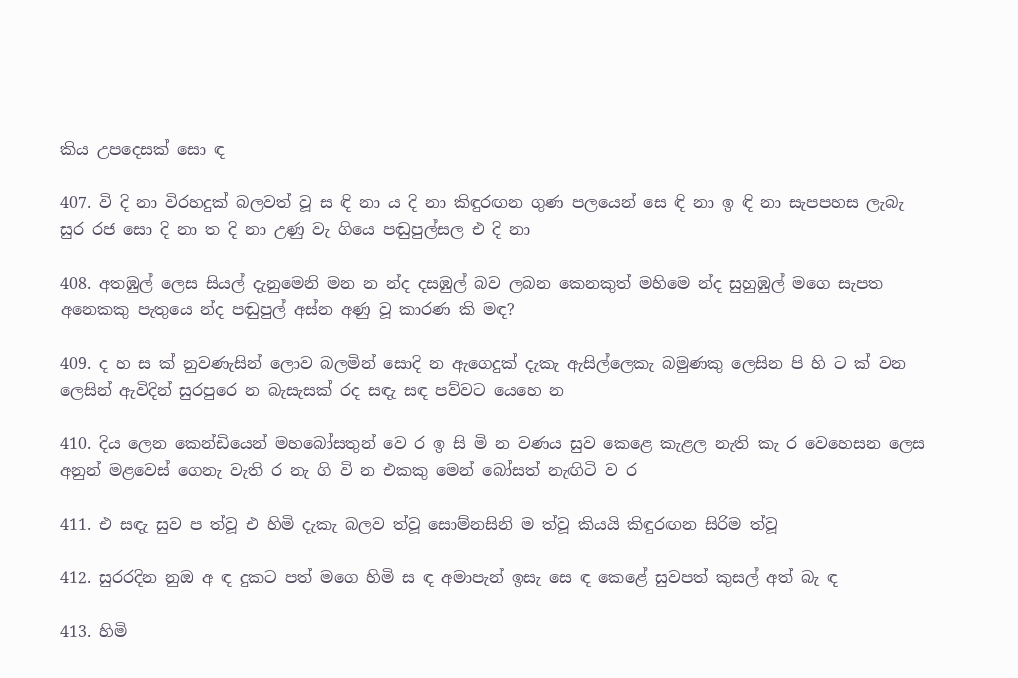කිය උපදෙසක් සො ඳ

407. වි දි නා විරහදුක් බලවත් වූ ස ඳි නා ය දි නා කිඳුරඟන ගුණ පලයෙන් සෙ ඳි නා ඉ ඳි නා සැපපහස ලැබැ සුර රජ සො දි නා ත දි නා උණු වැ ගියෙ පඬුපුල්සල එ දි නා

408. අතඹුල් ලෙස සියල් දැනුමෙනි මන න න්ද දසඹුල් බව ලබන කෙනකුත් මහිමෙ න්ද සුහුඹුල් මගෙ සැපත අනෙකකු පැතුයෙ න්ද පඬුපුල් අස්න අණු වූ කාරණ කි මඳ?

409. ද හ ස ක් නුවණැසින් ලොව බලමින් සොදි න ඇගෙදුක් දැකැ ඇසිල්ලෙකැ බමුණකු ලෙසින පි හි ට ක් වන ලෙසින් ඇවිදින් සුරපුරෙ න බැසැසක් රද සඳැ සඳ පව්වට යෙහෙ න

410. දිය ලෙන කෙන්ඩියෙන් මහබෝසතුන් වෙ ර ඉ සි මි න වණය සුව කෙළෙ කැළල නැති කැ ර වෙහෙසන ලෙස අනුන් මළවෙස් ගෙනැ වැති ර නැ ගි වි න එකකු මෙන් බෝසත් නැඟිටි ව ර

411. එ සඳැ සුව ප ත්වූ එ හිමි දැකැ බලව ත්වූ සොම්නසිනි ම ත්වූ කියයි කිඳුරඟන සිරිම ත්වූ

412. සුරරදින නුඔ අ ඳ දුකට පත් මගෙ හිමි ස ඳ අමාපැන් ඉසැ සෙ ඳ කෙළේ සුවපත් කුසල් අත් බැ ඳ

413. හිමි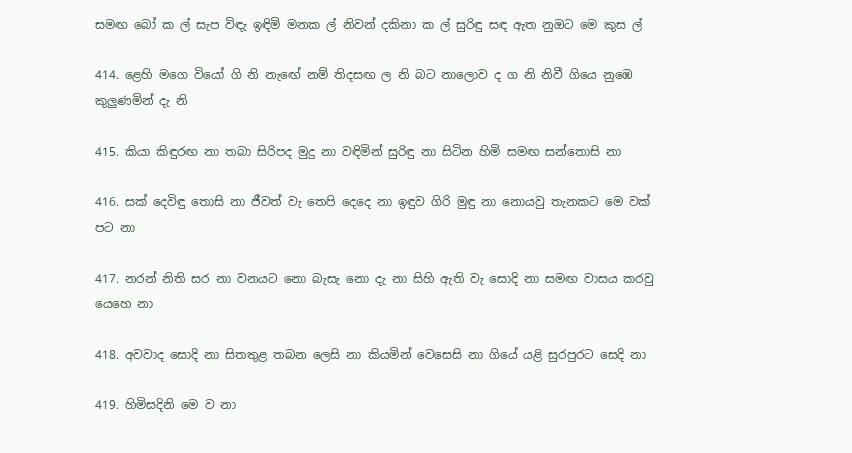සමඟ බෝ ක ල් සැප විඳැ ඉඳිමි මනක ල් නිවන් දකිනා ක ල් සුරිඳු සඳ ඇත නුඔට මෙ කුස ල්

414. ළෙහි මගෙ වියෝ ගි නි නැ‍ඟේ නම් තිදසඟ ල නි බට නාලොව ද ග නි නිවී ගියෙ නුඹෙ කුලුණමින් දැ නි

415. කියා කිඳුරඟ නා තබා සිරිපද මුදු නා වඳිමින් සුරිඳු නා සිටින හිමි සමඟ සන්තොසි නා

416. සක් දෙවිඳු තොසි නා ජීවත් වැ තෙපි දෙදෙ නා ඉඳුව ගිරි මුඳු නා නොයවු තැනකට මෙ වක් පට නා

417. නරන් නිති සර නා වනයට නො බැසැ නො දැ නා සිහි ඇති වැ සොදි නා සමඟ වාසය කරවු යෙහෙ නා

418. අවවාද සොදි නා සිතතුළ තබන ලෙසි නා කියමින් වෙසෙසි නා ගියේ යළි සුරපුරට සෙදි නා

419. හිමිසදිනි මෙ ව නා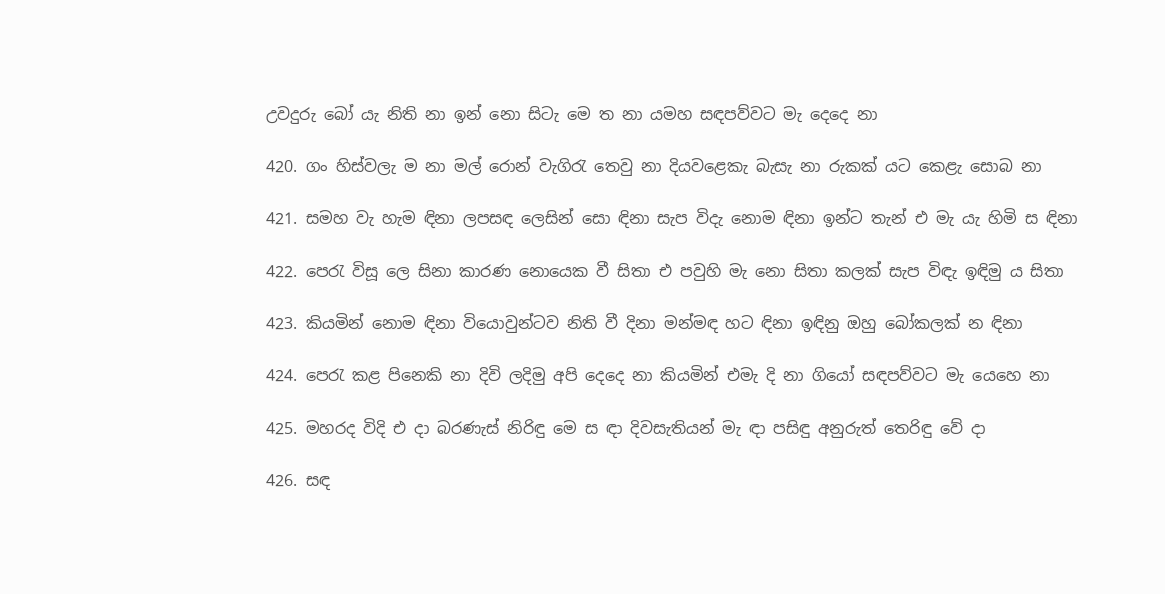උවදුරු බෝ යැ නිති නා ඉන් නො සිටැ මෙ ත නා යමහ සඳපව්වට මැ දෙදෙ නා

420. ගං හිස්වලැ ම නා මල් රොන් වැගිරැ තෙවු නා දියවළෙකැ බැසැ නා රුකක් යට කෙළැ සොබ නා

421. සමහ වැ හැම ඳිනා ලපසඳ ලෙසින් සො ඳිනා සැප විදැ නොම ඳිනා ඉන්ට තැන් එ මැ යැ හිමි ස ඳිනා

422. පෙරැ විසූ ලෙ සිනා කාරණ නොයෙක වී සිතා එ පවුහි මැ නො සිතා කලක් සැප විඳැ ඉඳිමු ය සිතා

423. කියමින් නොම ඳිනා වියොවුන්ටව නිති වී දිනා මන්මඳ හට ඳිනා ඉඳිනු ඔහු බෝකලක් න ඳිනා

424. පෙරැ කළ පිනෙකි නා දිවි ලදිමු අපි දෙදෙ නා කියමින් එමැ දි නා ගියෝ සඳපව්වට මැ යෙහෙ නා

425. මහරද විදි එ දා බරණැස් නිරිඳු මෙ ස ඳා දිවසැතියන් මැ ඳා පසිඳු අනුරුත් තෙරිඳු වේ දා

426. සඳ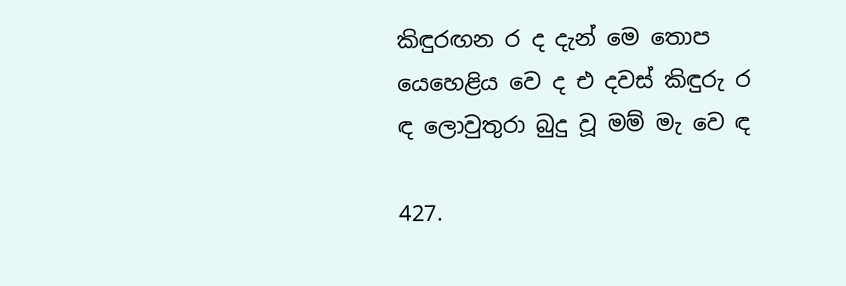කිඳුරඟන ර ද දැන් මෙ තොප යෙහෙළිය වෙ ද එ දවස් කිඳුරු ර ඳ ලොවුතුරා බුදු වූ මම් මැ වෙ ඳ

427.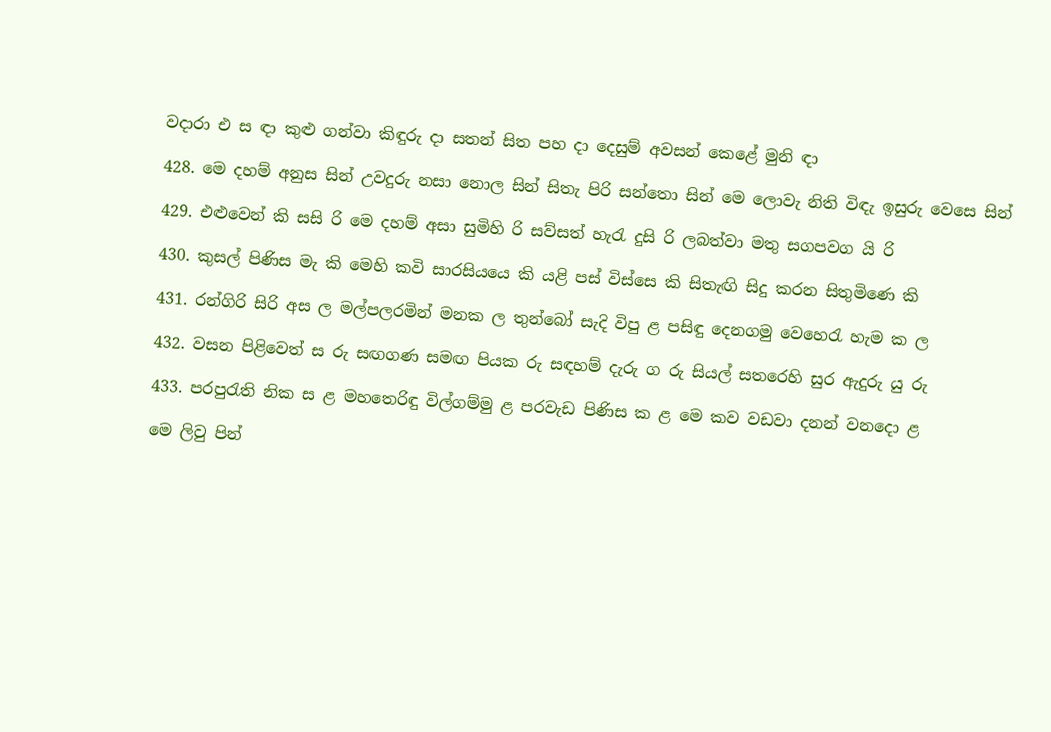වදාරා එ ස ඳා කුළු ගන්වා කිඳුරු දා සතන් සිත පහ දා දෙසුම් අවසන් කෙළේ මුනි ඳා

428. මෙ දහම් අනුස සින් උවදුරු නසා නොල සින් සිතැ පිරි සන්තො සින් මෙ ලොවැ නිති විඳැ ඉසුරු වෙසෙ සින්

429. එළුවෙන් කි සසි රි මෙ දහම් අසා සුමිහි රි සව්සත් හැරැ දුසි රි ලබත්වා මතු සගපවග යි රි

430. කුසල් පිණිස මැ කි මෙහි කවි සාරසියයෙ කි යළි පස් විස්සෙ කි සිතැඟි සිදු කරන සිතුමිණෙ කි

431. රන්ගිරි සිරි අස ල මල්පලරමින් මනක ල තුන්බෝ සැදි විපු ළ පසිඳු දෙනගමු වෙහෙරැ හැම ක ල

432. වසන පිළිවෙත් ස රු සඟගණ සමඟ පියක රු සඳහම් දැරු ග රු සියල් සතරෙහි සුර ඇදුරු යු රු

433. පරපුරැති නික ස ළ මහතෙරිඳු විල්ගම්මු ළ පරවැඩ පිණිස ක ළ මෙ කව වඩවා දනන් වනදො ළ

මෙ ලිවු පින්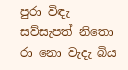පුරා විඳැ සව්සැපත් නිතො රා නො වැදැ බිය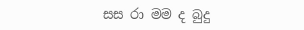සස රා මම ද බුදු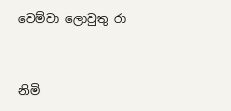වෙම්වා ලොවුතු රා


නිමි